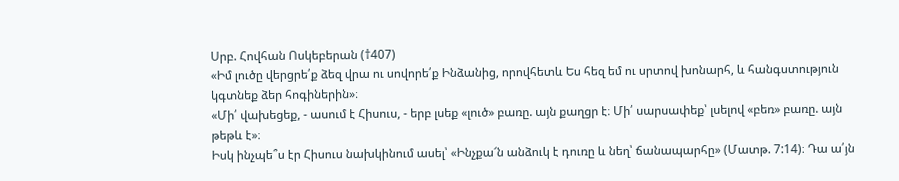Սրբ. Հովհան Ոսկեբերան (†407)
«Իմ լուծը վերցրե՛ք ձեզ վրա ու սովորե՛ք Ինձանից, որովհետև Ես հեզ եմ ու սրտով խոնարհ, և հանգստություն կգտնեք ձեր հոգիներին»։
«Մի՛ վախեցեք, - ասում է Հիսուս, - երբ լսեք «լուծ» բառը. այն քաղցր է։ Մի՛ սարսափեք՝ լսելով «բեռ» բառը. այն թեթև է»։
Իսկ ինչպե՞ս էր Հիսուս նախկինում ասել՝ «Ինչքա՜ն անձուկ է դուռը և նեղ՝ ճանապարհը» (Մատթ. 7:14)։ Դա ա՛յն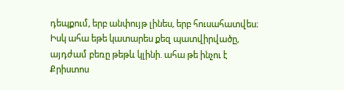դեպքում, երբ անփույթ լինես, երբ հուսահատվես։ Իսկ ահա եթե կատարես քեզ պատվիրվածը, այդժամ բեռը թեթև կլինի. ահա թե ինչու է Քրիստոս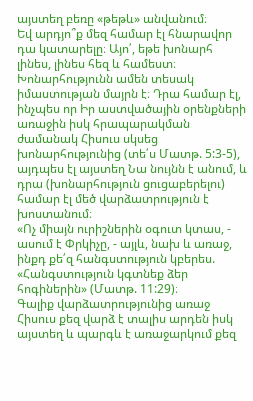այստեղ բեռը «թեթև» անվանում։
Եվ արդյո՞ք մեզ համար էլ հնարավոր դա կատարելը։ Այո՛, եթե խոնարհ լինես, լինես հեզ և համեստ։ Խոնարհությունն ամեն տեսակ իմաստության մայրն է։ Դրա համար էլ, ինչպես որ Իր աստվածային օրենքների առաջին իսկ հրապարակման ժամանակ Հիսուս սկսեց խոնարհությունից (տե՛ս Մատթ. 5:3-5), այդպես էլ այստեղ Նա նույնն է անում, և դրա (խոնարհություն ցուցաբերելու) համար էլ մեծ վարձատրություն է խոստանում։
«Ոչ միայն ուրիշներին օգուտ կտաս, - ասում է Փրկիչը, - այլև, նախ և առաջ, ինքդ քե՛զ հանգստություն կբերես. «Հանգստություն կգտնեք ձեր հոգիներին» (Մատթ. 11:29)։
Գալիք վարձատրությունից առաջ Հիսուս քեզ վարձ է տալիս արդեն իսկ այստեղ և պարգև է առաջարկում քեզ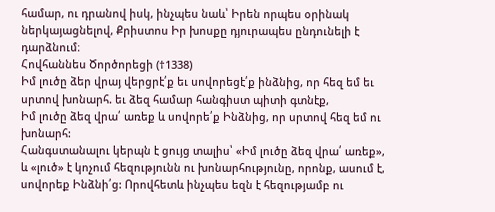համար, ու դրանով իսկ, ինչպես նաև՝ Իրեն որպես օրինակ ներկայացնելով, Քրիստոս Իր խոսքը դյուրապես ընդունելի է դարձնում։
Հովհաննես Ծործորեցի (†1338)
Իմ լուծը ձեր վրայ վերցրէ՛ք եւ սովորեցէ՛ք ինձնից, որ հեզ եմ եւ սրտով խոնարհ. եւ ձեզ համար հանգիստ պիտի գտնէք,
Իմ լուծը ձեզ վրա՛ առեք և սովորե՛ք Ինձնից, որ սրտով հեզ եմ ու խոնարհ:
Հանգստանալու կերպն է ցույց տալիս՝ «Իմ լուծը ձեզ վրա՛ առեք», և «լուծ» է կոչում հեզությունն ու խոնարհությունը, որոնք, ասում է, սովորեք Ինձնի՛ց: Որովհետև ինչպես եզն է հեզությամբ ու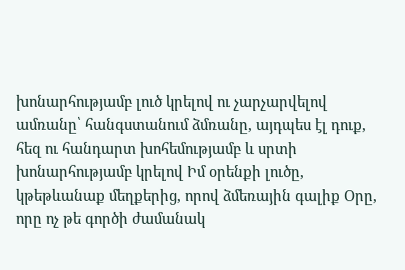խոնարհությամբ լուծ կրելով ու չարչարվելով ամռանը՝ հանգստանում ձմռանը, այդպես էլ դուք, հեզ ու հանդարտ խոհեմությամբ և սրտի խոնարհությամբ կրելով Իմ օրենքի լուծը, կթեթևանաք մեղքերից, որով ձմեռային գալիք Օրը, որը ոչ թե գործի ժամանակ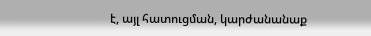է, այլ հատուցման, կարժանանաք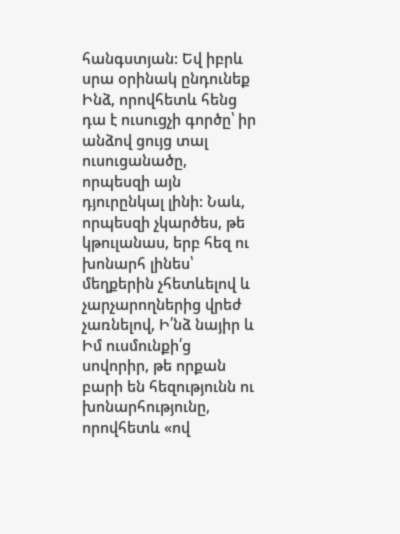հանգստյան: Եվ իբրև սրա օրինակ ընդունեք Ինձ, որովհետև հենց դա է ուսուցչի գործը՝ իր անձով ցույց տալ ուսուցանածը, որպեսզի այն դյուրընկալ լինի: Նաև, որպեսզի չկարծես, թե կթուլանաս, երբ հեզ ու խոնարհ լինես՝ մեղքերին չհետևելով և չարչարողներից վրեժ չառնելով, Ի՛նձ նայիր և Իմ ուսմունքի՛ց սովորիր, թե որքան բարի են հեզությունն ու խոնարհությունը, որովհետև «ով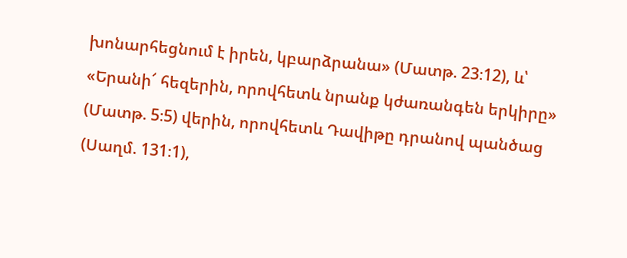խոնարհեցնում է իրեն, կբարձրանա» (Մատթ. 23։12), և՝ «Երանի՜ հեզերին, որովհետև նրանք կժառանգեն երկիրը» (Մատթ. 5։5) վերին, որովհետև Դավիթը դրանով պանծաց (Սաղմ. 131։1),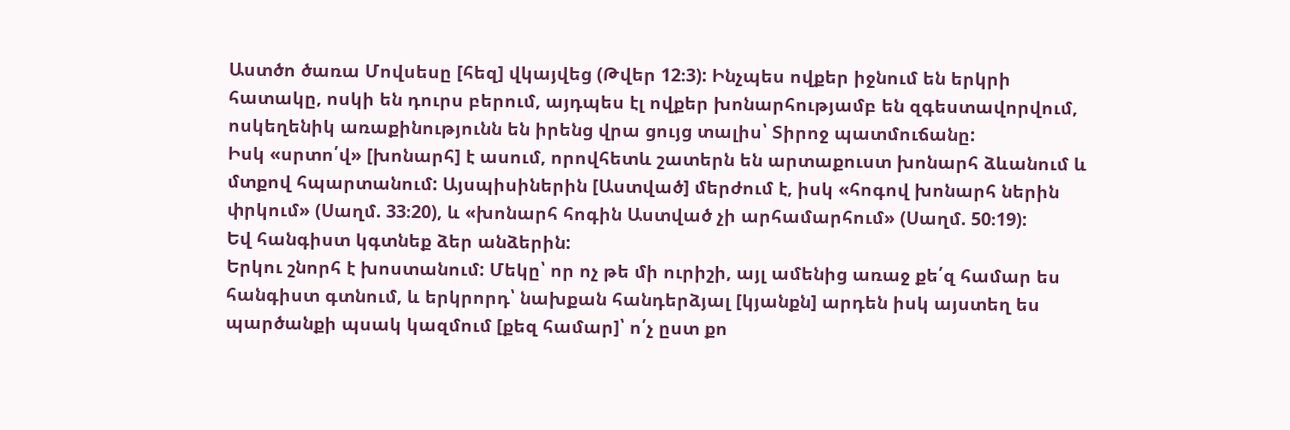Աստծո ծառա Մովսեսը [հեզ] վկայվեց (Թվեր 12։3): Ինչպես ովքեր իջնում են երկրի հատակը, ոսկի են դուրս բերում, այդպես էլ ովքեր խոնարհությամբ են զգեստավորվում, ոսկեղենիկ առաքինությունն են իրենց վրա ցույց տալիս՝ Տիրոջ պատմուճանը:
Իսկ «սրտո՛վ» [խոնարհ] է ասում, որովհետև շատերն են արտաքուստ խոնարհ ձևանում և մտքով հպարտանում: Այսպիսիներին [Աստված] մերժում է, իսկ «հոգով խոնարհ ներին փրկում» (Սաղմ. 33։20), և «խոնարհ հոգին Աստված չի արհամարհում» (Սաղմ. 50։19):
Եվ հանգիստ կգտնեք ձեր անձերին:
Երկու շնորհ է խոստանում: Մեկը՝ որ ոչ թե մի ուրիշի, այլ ամենից առաջ քե՛զ համար ես հանգիստ գտնում, և երկրորդ՝ նախքան հանդերձյալ [կյանքն] արդեն իսկ այստեղ ես պարծանքի պսակ կազմում [քեզ համար]՝ ո՛չ ըստ քո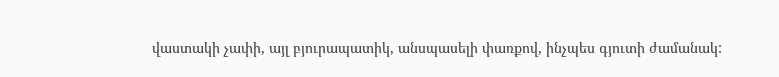վաստակի չափի, այլ բյուրապատիկ, անսպասելի փառքով, ինչպես գյուտի ժամանակ: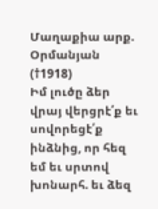Մաղաքիա արք. Օրմանյան (†1918)
Իմ լուծը ձեր վրայ վերցրէ՛ք եւ սովորեցէ՛ք ինձնից, որ հեզ եմ եւ սրտով խոնարհ. եւ ձեզ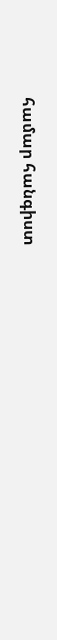համար հանգիստ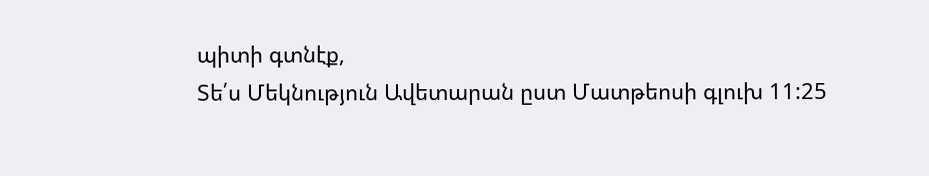պիտի գտնէք,
Տե՛ս Մեկնություն Ավետարան ըստ Մատթեոսի գլուխ 11:25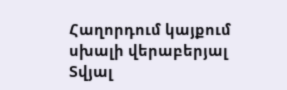Հաղորդում կայքում սխալի վերաբերյալ
Տվյալ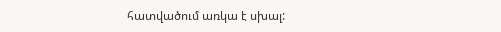հատվածում առկա է սխալ: